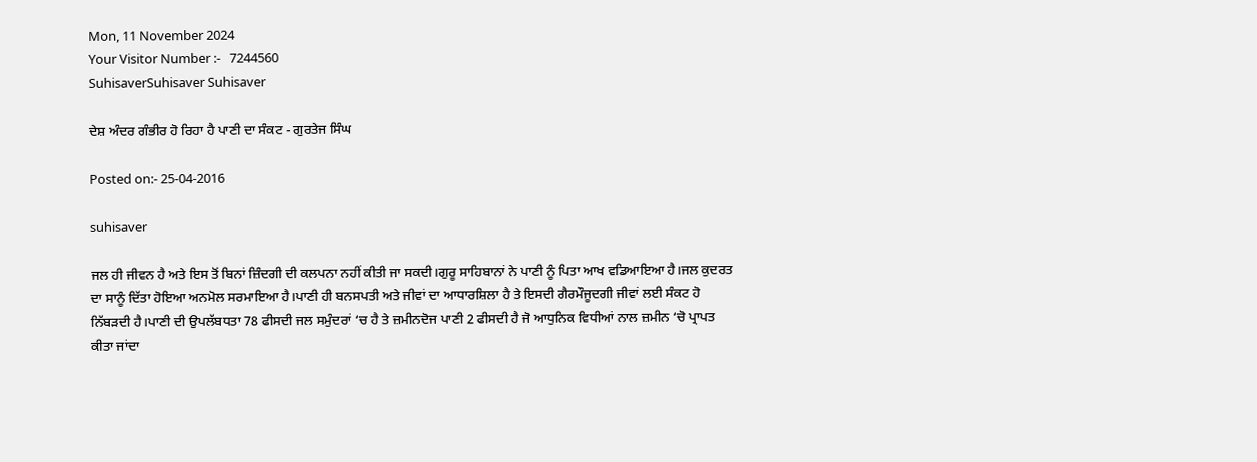Mon, 11 November 2024
Your Visitor Number :-   7244560
SuhisaverSuhisaver Suhisaver

ਦੇਸ਼ ਅੰਦਰ ਗੰਭੀਰ ਹੋ ਰਿਹਾ ਹੈ ਪਾਣੀ ਦਾ ਸੰਕਟ - ਗੁਰਤੇਜ ਸਿੰਘ

Posted on:- 25-04-2016

suhisaver

ਜਲ ਹੀ ਜੀਵਨ ਹੈ ਅਤੇ ਇਸ ਤੋਂ ਬਿਨਾਂ ਜ਼ਿੰਦਗੀ ਦੀ ਕਲਪਨਾ ਨਹੀਂ ਕੀਤੀ ਜਾ ਸਕਦੀ।ਗੁਰੂ ਸਾਹਿਬਾਨਾਂ ਨੇ ਪਾਣੀ ਨੂੰ ਪਿਤਾ ਆਖ ਵਡਿਆਇਆ ਹੈ।ਜਲ ਕੁਦਰਤ ਦਾ ਸਾਨੂੰ ਦਿੱਤਾ ਹੋਇਆ ਅਨਮੋਲ ਸਰਮਾਇਆ ਹੈ।ਪਾਣੀ ਹੀ ਬਨਸਪਤੀ ਅਤੇ ਜੀਵਾਂ ਦਾ ਆਧਾਰਸ਼ਿਲਾ ਹੈ ਤੇ ਇਸਦੀ ਗੈਰਮੌਜੂਦਗੀ ਜੀਵਾਂ ਲਈ ਸੰਕਟ ਹੋ ਨਿੱਬੜਦੀ ਹੈ।ਪਾਣੀ ਦੀ ਉਪਲੱਬਧਤਾ 78 ਫੀਸਦੀ ਜਲ ਸਮੁੰਦਰਾਂ ‘ਚ ਹੈ ਤੇ ਜ਼ਮੀਨਦੋਜ ਪਾਣੀ 2 ਫੀਸਦੀ ਹੈ ਜੋ ਆਧੁਨਿਕ ਵਿਧੀਆਂ ਨਾਲ ਜ਼ਮੀਨ ‘ਚੋ ਪ੍ਰਾਪਤ ਕੀਤਾ ਜਾਂਦਾ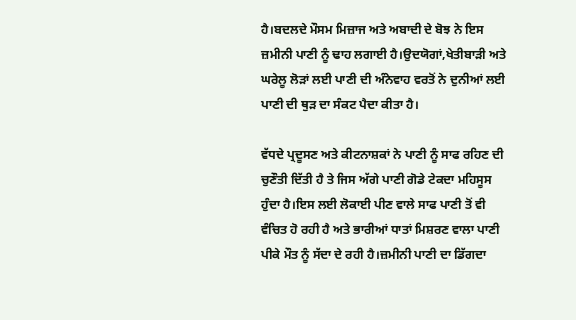ਹੈ।ਬਦਲਦੇ ਮੌਸਮ ਮਿਜ਼ਾਜ ਅਤੇ ਅਬਾਦੀ ਦੇ ਬੋਝ ਨੇ ਇਸ ਜ਼ਮੀਨੀ ਪਾਣੀ ਨੂੰ ਢਾਹ ਲਗਾਈ ਹੈ।ਉਦਯੋਗਾਂ,ਖੇਤੀਬਾੜੀ ਅਤੇ ਘਰੇਲੂ ਲੋੜਾਂ ਲਈ ਪਾਣੀ ਦੀ ਅੰਨੇਵਾਹ ਵਰਤੋਂ ਨੇ ਦੁਨੀਆਂ ਲਈ ਪਾਣੀ ਦੀ ਥੁੜ ਦਾ ਸੰਕਟ ਪੈਦਾ ਕੀਤਾ ਹੈ।

ਵੱਧਦੇ ਪ੍ਰਦੂਸਣ ਅਤੇ ਕੀਟਨਾਸ਼ਕਾਂ ਨੇ ਪਾਣੀ ਨੂੰ ਸਾਫ ਰਹਿਣ ਦੀ ਚੁਣੌਤੀ ਦਿੱਤੀ ਹੈ ਤੇ ਜਿਸ ਅੱਗੇ ਪਾਣੀ ਗੋਡੇ ਟੇਕਦਾ ਮਹਿਸੂਸ ਹੁੰਦਾ ਹੈ।ਇਸ ਲਈ ਲੋਕਾਈ ਪੀਣ ਵਾਲੇ ਸਾਫ ਪਾਣੀ ਤੋਂ ਵੀ ਵੰਚਿਤ ਹੋ ਰਹੀ ਹੈ ਅਤੇ ਭਾਰੀਆਂ ਧਾਤਾਂ ਮਿਸ਼ਰਣ ਵਾਲਾ ਪਾਣੀ ਪੀਕੇ ਮੌਤ ਨੂੰ ਸੱਦਾ ਦੇ ਰਹੀ ਹੈ।ਜ਼ਮੀਨੀ ਪਾਣੀ ਦਾ ਡਿੱਗਦਾ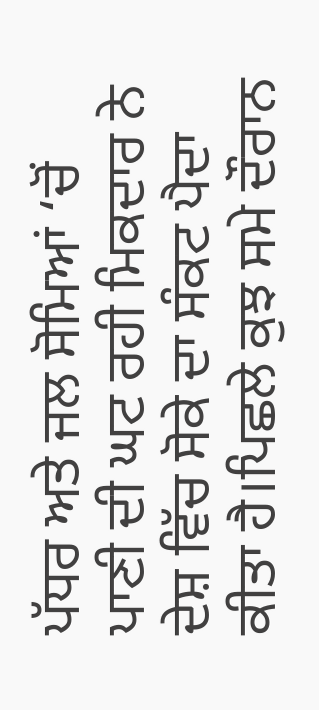ਪੱਧਰ ਅਤੇ ਜਲ ਸੋਮਿਆਂ ‘ਚੋਂ ਪਾਣੀ ਦੀ ਘਟ ਰਹੀ ਮਿਕਦਾਰ ਨੇ ਦੇਸ਼ ਵਿੱਚ ਸੋਕੇ ਦਾ ਸੰਕਟ ਪੈਦਾ ਕੀਤਾ ਹੈ।ਪਿਛਲੇ ਕੁਝ ਸਮੇ ਦੌਰਾਨ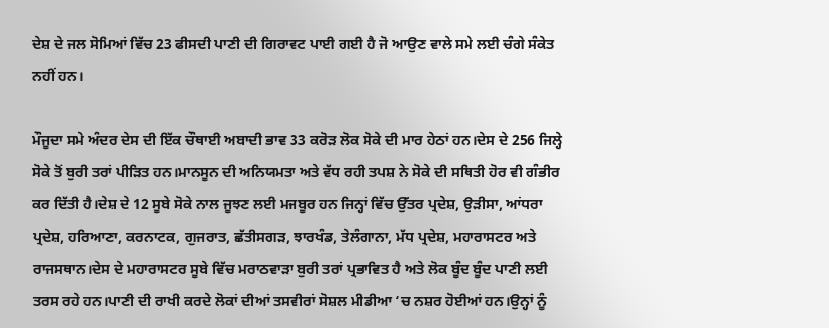ਦੇਸ਼ ਦੇ ਜਲ ਸੋਮਿਆਂ ਵਿੱਚ 23 ਫੀਸਦੀ ਪਾਣੀ ਦੀ ਗਿਰਾਵਟ ਪਾਈ ਗਈ ਹੈ ਜੋ ਆਉਣ ਵਾਲੇ ਸਮੇ ਲਈ ਚੰਗੇ ਸੰਕੇਤ ਨਹੀਂ ਹਨ।

ਮੌਜੂਦਾ ਸਮੇ ਅੰਦਰ ਦੇਸ ਦੀ ਇੱਕ ਚੌਥਾਈ ਅਬਾਦੀ ਭਾਵ 33 ਕਰੋੜ ਲੋਕ ਸੋਕੇ ਦੀ ਮਾਰ ਹੇਠਾਂ ਹਨ।ਦੇਸ ਦੇ 256 ਜਿਲ੍ਹੇ ਸੋਕੇ ਤੋਂ ਬੁਰੀ ਤਰਾਂ ਪੀੜਿਤ ਹਨ।ਮਾਨਸੂਨ ਦੀ ਅਨਿਯਮਤਾ ਅਤੇ ਵੱਧ ਰਹੀ ਤਪਸ਼ ਨੇ ਸੋਕੇ ਦੀ ਸਥਿਤੀ ਹੋਰ ਵੀ ਗੰਭੀਰ ਕਰ ਦਿੱਤੀ ਹੈ।ਦੇਸ਼ ਦੇ 12 ਸੂਬੇ ਸੋਕੇ ਨਾਲ ਜੂਝਣ ਲਈ ਮਜਬੂਰ ਹਨ ਜਿਨ੍ਹਾਂ ਵਿੱਚ ਉੱਤਰ ਪ੍ਰਦੇਸ਼, ਉੜੀਸਾ, ਆਂਧਰਾ ਪ੍ਰਦੇਸ਼, ਹਰਿਆਣਾ, ਕਰਨਾਟਕ, ਗੁਜਰਾਤ, ਛੱਤੀਸਗੜ, ਝਾਰਖੰਡ, ਤੇਲੰਗਾਨਾ, ਮੱਧ ਪ੍ਰਦੇਸ਼, ਮਹਾਰਾਸਟਰ ਅਤੇ ਰਾਜਸਥਾਨ।ਦੇਸ ਦੇ ਮਹਾਰਾਸਟਰ ਸੂਬੇ ਵਿੱਚ ਮਰਾਠਵਾੜਾ ਬੁਰੀ ਤਰਾਂ ਪ੍ਰਭਾਵਿਤ ਹੈ ਅਤੇ ਲੋਕ ਬੂੰਦ ਬੂੰਦ ਪਾਣੀ ਲਈ ਤਰਸ ਰਹੇ ਹਨ।ਪਾਣੀ ਦੀ ਰਾਖੀ ਕਰਦੇ ਲੋਕਾਂ ਦੀਆਂ ਤਸਵੀਰਾਂ ਸੋਸ਼ਲ ਮੀਡੀਆ ‘ਚ ਨਸ਼ਰ ਹੋਈਆਂ ਹਨ।ਉਨ੍ਹਾਂ ਨੂੰ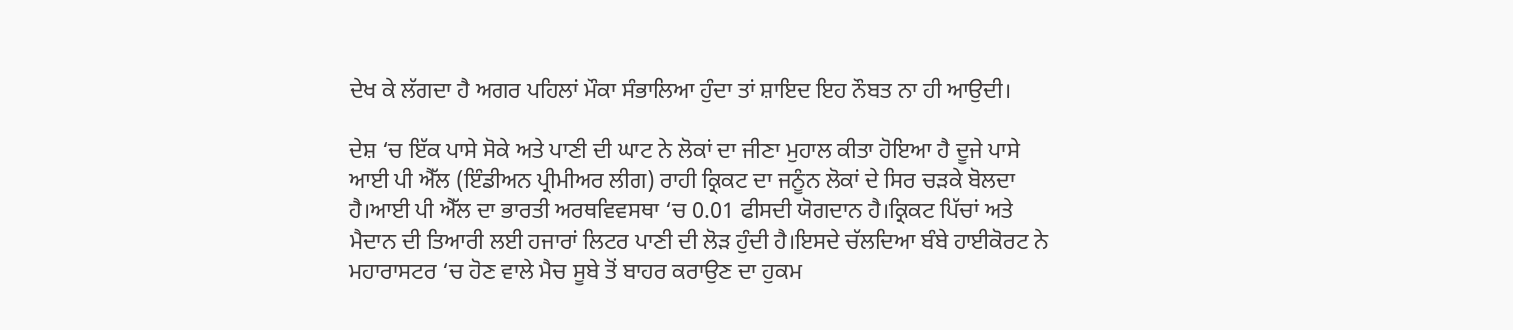ਦੇਖ ਕੇ ਲੱਗਦਾ ਹੈ ਅਗਰ ਪਹਿਲਾਂ ਮੌਕਾ ਸੰਭਾਲਿਆ ਹੁੰਦਾ ਤਾਂ ਸ਼ਾਇਦ ਇਹ ਨੌਬਤ ਨਾ ਹੀ ਆਉਦੀ।

ਦੇਸ਼ ‘ਚ ਇੱਕ ਪਾਸੇ ਸੋਕੇ ਅਤੇ ਪਾਣੀ ਦੀ ਘਾਟ ਨੇ ਲੋਕਾਂ ਦਾ ਜੀਣਾ ਮੁਹਾਲ ਕੀਤਾ ਹੋਇਆ ਹੈ ਦੂਜੇ ਪਾਸੇ ਆਈ ਪੀ ਐੱਲ (ਇੰਡੀਅਨ ਪ੍ਰੀਮੀਅਰ ਲੀਗ) ਰਾਹੀ ਕ੍ਰਿਕਟ ਦਾ ਜਨੂੰਨ ਲੋਕਾਂ ਦੇ ਸਿਰ ਚੜਕੇ ਬੋਲਦਾ ਹੈ।ਆਈ ਪੀ ਐੱਲ ਦਾ ਭਾਰਤੀ ਅਰਥਵਿਵਸਥਾ ‘ਚ 0.01 ਫੀਸਦੀ ਯੋਗਦਾਨ ਹੈ।ਕ੍ਰਿਕਟ ਪਿੱਚਾਂ ਅਤੇ ਮੈਦਾਨ ਦੀ ਤਿਆਰੀ ਲਈ ਹਜਾਰਾਂ ਲਿਟਰ ਪਾਣੀ ਦੀ ਲੋੜ ਹੁੰਦੀ ਹੈ।ਇਸਦੇ ਚੱਲਦਿਆ ਬੰਬੇ ਹਾਈਕੋਰਟ ਨੇ ਮਹਾਰਾਸਟਰ ‘ਚ ਹੋਣ ਵਾਲੇ ਮੈਚ ਸੂਬੇ ਤੋਂ ਬਾਹਰ ਕਰਾਉਣ ਦਾ ਹੁਕਮ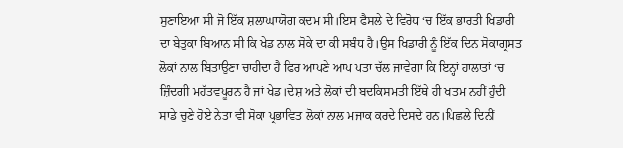ਸੁਣਾਇਆ ਸੀ ਜੋ ਇੱਕ ਸ਼ਲਾਘਾਯੋਗ ਕਦਮ ਸੀ।ਇਸ ਫੈਸਲੇ ਦੇ ਵਿਰੋਧ ‘ਚ ਇੱਕ ਭਾਰਤੀ ਖਿਡਾਰੀ ਦਾ ਬੇਤੁਕਾ ਬਿਆਨ ਸੀ ਕਿ ਖੇਡ ਨਾਲ ਸੋਕੇ ਦਾ ਕੀ ਸਬੰਧ ਹੈ।ਉਸ ਖਿਡਾਰੀ ਨੂੰ ਇੱਕ ਦਿਨ ਸੋਕਾਗ੍ਰਸਤ ਲੋਕਾਂ ਨਾਲ ਬਿਤਾਉਣਾ ਚਾਹੀਦਾ ਹੈ ਫਿਰ ਆਪਣੇ ਆਪ ਪਤਾ ਚੱਲ ਜਾਵੇਗਾ ਕਿ ਇਨ੍ਹਾਂ ਹਾਲਾਤਾਂ ‘ਚ ਜ਼ਿੰਦਗੀ ਮਹੱਤਵਪੂਰਨ ਹੈ ਜਾਂ ਖੇਡ।ਦੇਸ਼ ਅਤੇ ਲੋਕਾਂ ਦੀ ਬਦਕਿਸਮਤੀ ਇੱਥੇ ਹੀ ਖਤਮ ਨਹੀਂ ਹੁੰਦੀ ਸਾਡੇ ਚੁਣੇ ਹੋਏ ਨੇਤਾ ਵੀ ਸੋਕਾ ਪ੍ਰਭਾਵਿਤ ਲੋਕਾਂ ਨਾਲ ਮਜਾਕ ਕਰਦੇ ਦਿਸਦੇ ਹਨ।ਪਿਛਲੇ ਦਿਨੀਂ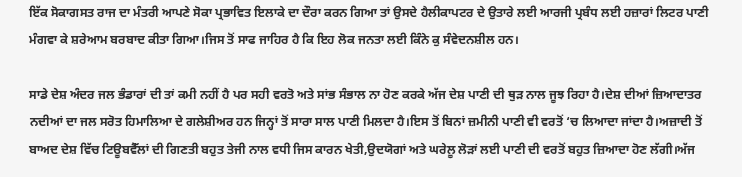ਇੱਕ ਸੋਕਾਗਸਤ ਰਾਜ ਦਾ ਮੰਤਰੀ ਆਪਣੇ ਸੋਕਾ ਪ੍ਰਭਾਵਿਤ ਇਲਾਕੇ ਦਾ ਦੌਰਾ ਕਰਨ ਗਿਆ ਤਾਂ ਉਸਦੇ ਹੈਲੀਕਾਪਟਰ ਦੇ ਉਤਾਰੇ ਲਈ ਆਰਜੀ ਪ੍ਰਬੰਧ ਲਈ ਹਜ਼ਾਰਾਂ ਲਿਟਰ ਪਾਣੀ ਮੰਗਵਾ ਕੇ ਸ਼ਰੇਆਮ ਬਰਬਾਦ ਕੀਤਾ ਗਿਆ।ਜਿਸ ਤੋਂ ਸਾਫ ਜਾਹਿਰ ਹੈ ਕਿ ਇਹ ਲੋਕ ਜਨਤਾ ਲਈ ਕਿੰਨੇ ਕੁ ਸੰਵੇਦਨਸ਼ੀਲ ਹਨ।

ਸਾਡੇ ਦੇਸ਼ ਅੰਦਰ ਜਲ ਭੰਡਾਰਾਂ ਦੀ ਤਾਂ ਕਮੀ ਨਹੀਂ ਹੈ ਪਰ ਸਹੀ ਵਰਤੋ ਅਤੇ ਸਾਂਭ ਸੰਭਾਲ ਨਾ ਹੋਣ ਕਰਕੇ ਅੱਜ ਦੇਸ਼ ਪਾਣੀ ਦੀ ਥੁੜ ਨਾਲ ਜੂਝ ਰਿਹਾ ਹੈ।ਦੇਸ਼ ਦੀਆਂ ਜ਼ਿਆਦਾਤਰ ਨਦੀਆਂ ਦਾ ਜਲ ਸਰੋਤ ਹਿਮਾਲਿਆ ਦੇ ਗਲੇਸ਼ੀਅਰ ਹਨ ਜਿਨ੍ਹਾਂ ਤੋਂ ਸਾਰਾ ਸਾਲ ਪਾਣੀ ਮਿਲਦਾ ਹੈ।ਇਸ ਤੋਂ ਬਿਨਾਂ ਜ਼ਮੀਨੀ ਪਾਣੀ ਵੀ ਵਰਤੋਂ ‘ਚ ਲਿਆਦਾ ਜਾਂਦਾ ਹੈ।ਅਜ਼ਾਦੀ ਤੋਂ ਬਾਅਦ ਦੇਸ਼ ਵਿੱਚ ਟਿਊਬਵੈੱਲਾਂ ਦੀ ਗਿਣਤੀ ਬਹੁਤ ਤੇਜੀ ਨਾਲ ਵਧੀ ਜਿਸ ਕਾਰਨ ਖੇਤੀ,ਉਦਯੋਗਾਂ ਅਤੇ ਘਰੇਲੂ ਲੋੜਾਂ ਲਈ ਪਾਣੀ ਦੀ ਵਰਤੋਂ ਬਹੁਤ ਜ਼ਿਆਦਾ ਹੋਣ ਲੱਗੀ।ਅੱਜ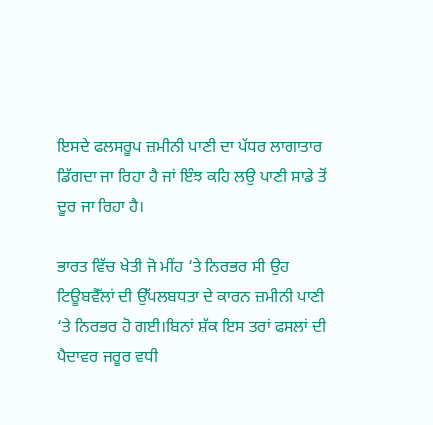ਇਸਦੇ ਫਲਸਰੂਪ ਜ਼ਮੀਨੀ ਪਾਣੀ ਦਾ ਪੱਧਰ ਲਾਗਾਤਾਰ ਡਿੱਗਦਾ ਜਾ ਰਿਹਾ ਹੈ ਜਾਂ ਇੰਝ ਕਹਿ ਲਉ ਪਾਣੀ ਸਾਡੇ ਤੋਂ ਦੂਰ ਜਾ ਰਿਹਾ ਹੈ।

ਭਾਰਤ ਵਿੱਚ ਖੇਤੀ ਜੋ ਮੀਂਹ ‘ਤੇ ਨਿਰਭਰ ਸੀ ਉਹ ਟਿਊਬਵੈੱਲਾਂ ਦੀ ਉੱਪਲਬਧਤਾ ਦੇ ਕਾਰਨ ਜ਼ਮੀਨੀ ਪਾਣੀ ‘ਤੇ ਨਿਰਭਰ ਹੋ ਗਈ।ਬਿਨਾਂ ਸ਼ੱਕ ਇਸ ਤਰਾਂ ਫਸਲਾਂ ਦੀ ਪੈਦਾਵਰ ਜਰੂਰ ਵਧੀ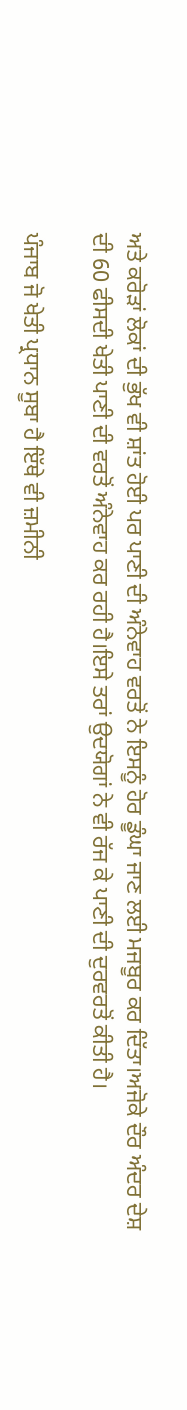ਅਤੇ ਕਰੋੜਾਂ ਲੋਕਾਂ ਦੀ ਭੁੱਖ ਵੀ ਸ਼ਾਂਤ ਹੋਈ ਪਰ ਪਾਣੀ ਦੀ ਅੰਨੇਵਾਹ ਵਰਤੋਂ ਨੇ ਇਸਨੂੰ ਹੋਰ ਡੂੰਘਾ ਜਾਣ ਲਈ ਮਜਬੂਰ ਕਰ ਦਿੱਤਾ।ਅਜੋਕੇ ਦੌਰ ਅੰਦਰ ਦੇਸ਼ ਦੀ 60 ਫੀਸਦੀ ਖੇਤੀ ਪਾਣੀ ਦੀ ਵਰਤੋਂ ਅੰਨੇਵਾਹ ਕਰ ਰਹੀ ਹੈ।ਇਸੇ ਤਰਾਂ ਉਦਯੋਗਾਂ ਨੇ ਵੀ ਰੱਜ ਕੇ ਪਾਣੀ ਦੀ ਦੁਰਵਰਤੋਂ ਕੀਤੀ ਹੈ।

ਪੰਜਾਬ ਜੋ ਖੇਤੀ ਪ੍ਰਧਾਨ ਸੂਬਾ ਹੈ ਇੱਥੇ ਵੀ ਜ਼ਮੀਨੀ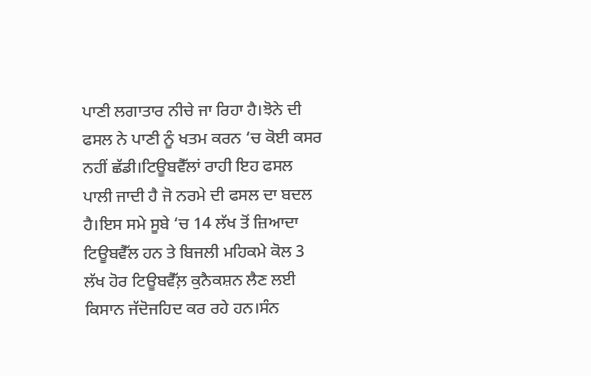ਪਾਣੀ ਲਗਾਤਾਰ ਨੀਚੇ ਜਾ ਰਿਹਾ ਹੈ।ਝੋਨੇ ਦੀ ਫਸਲ ਨੇ ਪਾਣੀ ਨੂੰ ਖਤਮ ਕਰਨ ‘ਚ ਕੋਈ ਕਸਰ ਨਹੀਂ ਛੱਡੀ।ਟਿਊਬਵੈੱਲਾਂ ਰਾਹੀ ਇਹ ਫਸਲ ਪਾਲੀ ਜਾਦੀ ਹੈ ਜੋ ਨਰਮੇ ਦੀ ਫਸਲ ਦਾ ਬਦਲ ਹੈ।ਇਸ ਸਮੇ ਸੂਬੇ ‘ਚ 14 ਲੱਖ ਤੋਂ ਜ਼ਿਆਦਾ ਟਿਊਬਵੈੱਲ ਹਨ ਤੇ ਬਿਜਲੀ ਮਹਿਕਮੇ ਕੋਲ 3 ਲੱਖ ਹੋਰ ਟਿਊਬਵੈੱਲ਼ ਕੁਨੈਕਸ਼ਨ ਲੈਣ ਲਈ ਕਿਸਾਨ ਜੱਦੋਜਹਿਦ ਕਰ ਰਹੇ ਹਨ।ਸੰਨ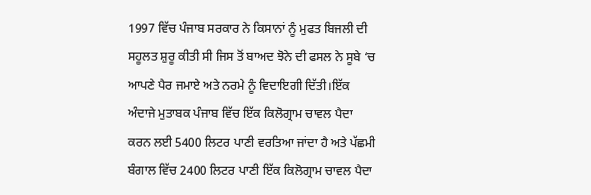1997 ਵਿੱਚ ਪੰਜਾਬ ਸਰਕਾਰ ਨੇ ਕਿਸਾਨਾਂ ਨੂੰ ਮੁਫਤ ਬਿਜਲੀ ਦੀ ਸਹੂਲਤ ਸ਼ੁਰੂ ਕੀਤੀ ਸੀ ਜਿਸ ਤੋਂ ਬਾਅਦ ਝੋਨੇ ਦੀ ਫਸਲ ਨੇ ਸੂਬੇ ‘ਚ ਆਪਣੇ ਪੈਰ ਜਮਾਏ ਅਤੇ ਨਰਮੇ ਨੂੰ ਵਿਦਾਇਗੀ ਦਿੱਤੀ।ਇੱਕ ਅੰਦਾਜੇ ਮੁਤਾਬਕ ਪੰਜਾਬ ਵਿੱਚ ਇੱਕ ਕਿਲੋਗ੍ਰਾਮ ਚਾਵਲ ਪੈਦਾ ਕਰਨ ਲਈ 5400 ਲਿਟਰ ਪਾਣੀ ਵਰਤਿਆ ਜਾਂਦਾ ਹੈ ਅਤੇ ਪੱਛਮੀ ਬੰਗਾਲ ਵਿੱਚ 2400 ਲਿਟਰ ਪਾਣੀ ਇੱਕ ਕਿਲੋਗ੍ਰਾਮ ਚਾਵਲ ਪੈਦਾ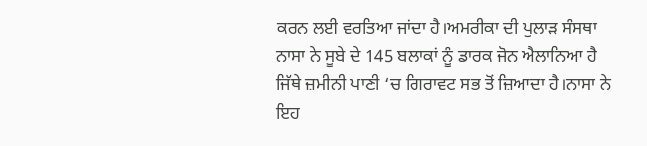ਕਰਨ ਲਈ ਵਰਤਿਆ ਜਾਂਦਾ ਹੈ।ਅਮਰੀਕਾ ਦੀ ਪੁਲਾੜ ਸੰਸਥਾ ਨਾਸਾ ਨੇ ਸੂਬੇ ਦੇ 145 ਬਲਾਕਾਂ ਨੂੰ ਡਾਰਕ ਜੋਨ ਐਲਾਨਿਆ ਹੈ ਜਿੱਥੇ ਜ਼ਮੀਨੀ ਪਾਣੀ ‘ਚ ਗਿਰਾਵਟ ਸਭ ਤੋਂ ਜ਼ਿਆਦਾ ਹੈ।ਨਾਸਾ ਨੇ ਇਹ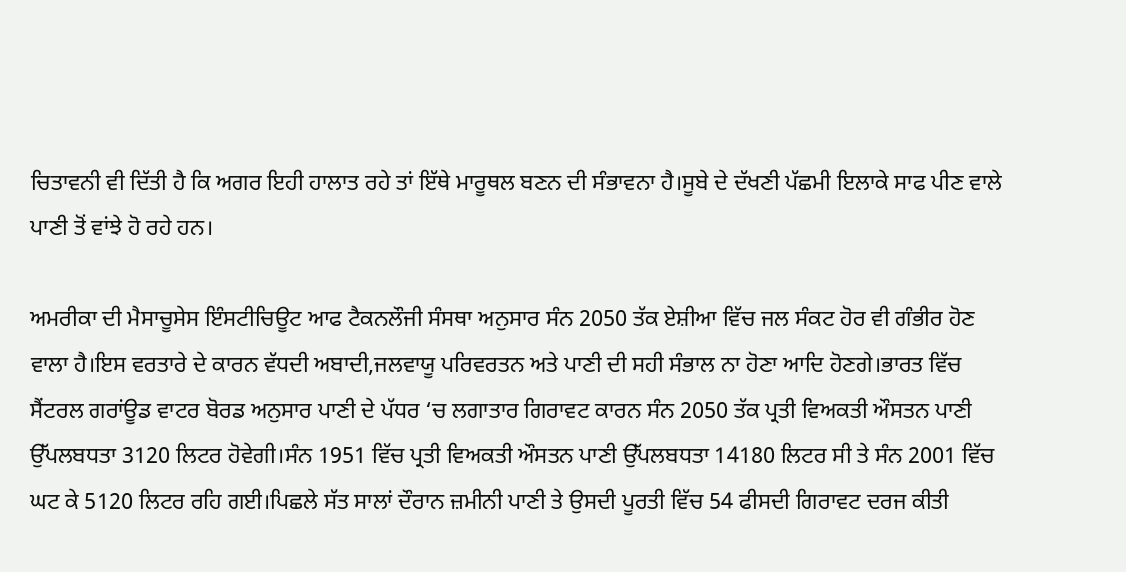ਚਿਤਾਵਨੀ ਵੀ ਦਿੱਤੀ ਹੈ ਕਿ ਅਗਰ ਇਹੀ ਹਾਲਾਤ ਰਹੇ ਤਾਂ ਇੱਥੇ ਮਾਰੂਥਲ ਬਣਨ ਦੀ ਸੰਭਾਵਨਾ ਹੈ।ਸੂਬੇ ਦੇ ਦੱਖਣੀ ਪੱਛਮੀ ਇਲਾਕੇ ਸਾਫ ਪੀਣ ਵਾਲੇ ਪਾਣੀ ਤੋਂ ਵਾਂਝੇ ਹੋ ਰਹੇ ਹਨ।

ਅਮਰੀਕਾ ਦੀ ਮੈਸਾਚੂਸੇਸ ਇੰਸਟੀਚਿਊਟ ਆਫ ਟੈਕਨਲੌਜੀ ਸੰਸਥਾ ਅਨੁਸਾਰ ਸੰਨ 2050 ਤੱਕ ਏਸ਼ੀਆ ਵਿੱਚ ਜਲ ਸੰਕਟ ਹੋਰ ਵੀ ਗੰਭੀਰ ਹੋਣ ਵਾਲਾ ਹੈ।ਇਸ ਵਰਤਾਰੇ ਦੇ ਕਾਰਨ ਵੱਧਦੀ ਅਬਾਦੀ,ਜਲਵਾਯੂ ਪਰਿਵਰਤਨ ਅਤੇ ਪਾਣੀ ਦੀ ਸਹੀ ਸੰਭਾਲ ਨਾ ਹੋਣਾ ਆਦਿ ਹੋਣਗੇ।ਭਾਰਤ ਵਿੱਚ ਸੈਂਟਰਲ ਗਰਾਂਊਡ ਵਾਟਰ ਬੋਰਡ ਅਨੁਸਾਰ ਪਾਣੀ ਦੇ ਪੱਧਰ ‘ਚ ਲਗਾਤਾਰ ਗਿਰਾਵਟ ਕਾਰਨ ਸੰਨ 2050 ਤੱਕ ਪ੍ਰਤੀ ਵਿਅਕਤੀ ਔਸਤਨ ਪਾਣੀ ਉੱਪਲਬਧਤਾ 3120 ਲਿਟਰ ਹੋਵੇਗੀ।ਸੰਨ 1951 ਵਿੱਚ ਪ੍ਰਤੀ ਵਿਅਕਤੀ ਔਸਤਨ ਪਾਣੀ ਉੱਪਲਬਧਤਾ 14180 ਲਿਟਰ ਸੀ ਤੇ ਸੰਨ 2001 ਵਿੱਚ ਘਟ ਕੇ 5120 ਲਿਟਰ ਰਹਿ ਗਈ।ਪਿਛਲੇ ਸੱਤ ਸਾਲਾਂ ਦੌਰਾਨ ਜ਼ਮੀਨੀ ਪਾਣੀ ਤੇ ਉਸਦੀ ਪੂਰਤੀ ਵਿੱਚ 54 ਫੀਸਦੀ ਗਿਰਾਵਟ ਦਰਜ ਕੀਤੀ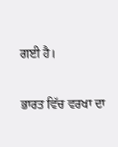ਗਈ ਹੈ।

ਭਾਰਤ ਵਿੱਚ ਵਰਖਾ ਦਾ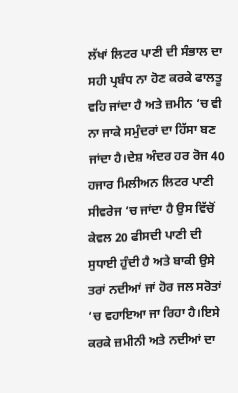ਲੱਖਾਂ ਲਿਟਰ ਪਾਣੀ ਦੀ ਸੰਭਾਲ ਦਾ ਸਹੀ ਪ੍ਰਬੰਧ ਨਾ ਹੋਣ ਕਰਕੇ ਫਾਲਤੂ ਵਹਿ ਜਾਂਦਾ ਹੈ ਅਤੇ ਜ਼ਮੀਨ ‘ਚ ਵੀ ਨਾ ਜਾਕੇ ਸਮੁੰਦਰਾਂ ਦਾ ਹਿੱਸਾ ਬਣ ਜਾਂਦਾ ਹੈ।ਦੇਸ਼ ਅੰਦਰ ਹਰ ਰੋਜ 40 ਹਜਾਰ ਮਿਲੀਅਨ ਲਿਟਰ ਪਾਣੀ ਸੀਵਰੇਜ ‘ਚ ਜਾਂਦਾ ਹੈ ਉਸ ਵਿੱਚੋਂ ਕੇਵਲ 20 ਫੀਸਦੀ ਪਾਣੀ ਦੀ ਸੁਧਾਈ ਹੁੰਦੀ ਹੈ ਅਤੇ ਬਾਕੀ ਉਸੇ ਤਰਾਂ ਨਦੀਆਂ ਜਾਂ ਹੋਰ ਜਲ ਸਰੋਤਾਂ ‘ਚ ਵਹਾਇਆ ਜਾ ਰਿਹਾ ਹੈ।ਇਸੇ ਕਰਕੇ ਜ਼ਮੀਨੀ ਅਤੇ ਨਦੀਆਂ ਦਾ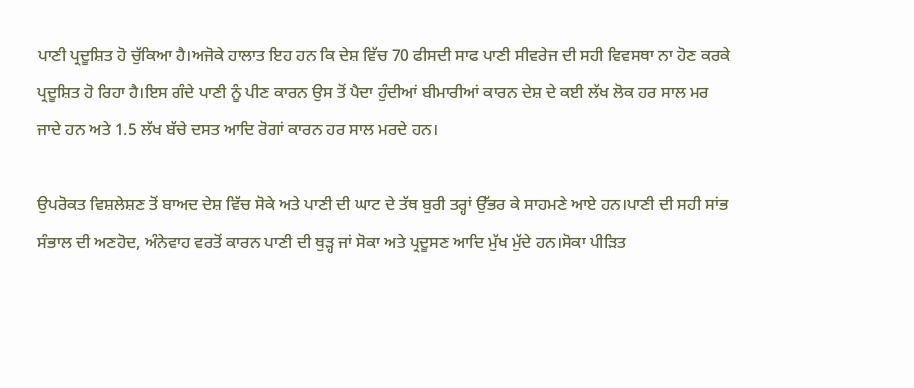ਪਾਣੀ ਪ੍ਰਦੂਸ਼ਿਤ ਹੋ ਚੁੱਕਿਆ ਹੈ।ਅਜੋਕੇ ਹਾਲਾਤ ਇਹ ਹਨ ਕਿ ਦੇਸ਼ ਵਿੱਚ 70 ਫੀਸਦੀ ਸਾਫ ਪਾਣੀ ਸੀਵਰੇਜ ਦੀ ਸਹੀ ਵਿਵਸਥਾ ਨਾ ਹੋਣ ਕਰਕੇ ਪ੍ਰਦੂਸ਼ਿਤ ਹੋ ਰਿਹਾ ਹੈ।ਇਸ ਗੰਦੇ ਪਾਣੀ ਨੂੰ ਪੀਣ ਕਾਰਨ ਉਸ ਤੋਂ ਪੈਦਾ ਹੁੰਦੀਆਂ ਬੀਮਾਰੀਆਂ ਕਾਰਨ ਦੇਸ਼ ਦੇ ਕਈ ਲੱਖ ਲੋਕ ਹਰ ਸਾਲ ਮਰ ਜਾਦੇ ਹਨ ਅਤੇ 1.5 ਲੱਖ ਬੱਚੇ ਦਸਤ ਆਦਿ ਰੋਗਾਂ ਕਾਰਨ ਹਰ ਸਾਲ ਮਰਦੇ ਹਨ।

ਉਪਰੋਕਤ ਵਿਸ਼ਲੇਸ਼ਣ ਤੋਂ ਬਾਅਦ ਦੇਸ਼ ਵਿੱਚ ਸੋਕੇ ਅਤੇ ਪਾਣੀ ਦੀ ਘਾਟ ਦੇ ਤੱਥ ਬੁਰੀ ਤਰ੍ਹਾਂ ਉੱਭਰ ਕੇ ਸਾਹਮਣੇ ਆਏ ਹਨ।ਪਾਣੀ ਦੀ ਸਹੀ ਸਾਂਭ ਸੰਭਾਲ ਦੀ ਅਣਹੋਦ, ਅੰਨੇਵਾਹ ਵਰਤੋਂ ਕਾਰਨ ਪਾਣੀ ਦੀ ਥੁੜ੍ਹ ਜਾਂ ਸੋਕਾ ਅਤੇ ਪ੍ਰਦੂਸਣ ਆਦਿ ਮੁੱਖ ਮੁੱਦੇ ਹਨ।ਸੋਕਾ ਪੀੜਿਤ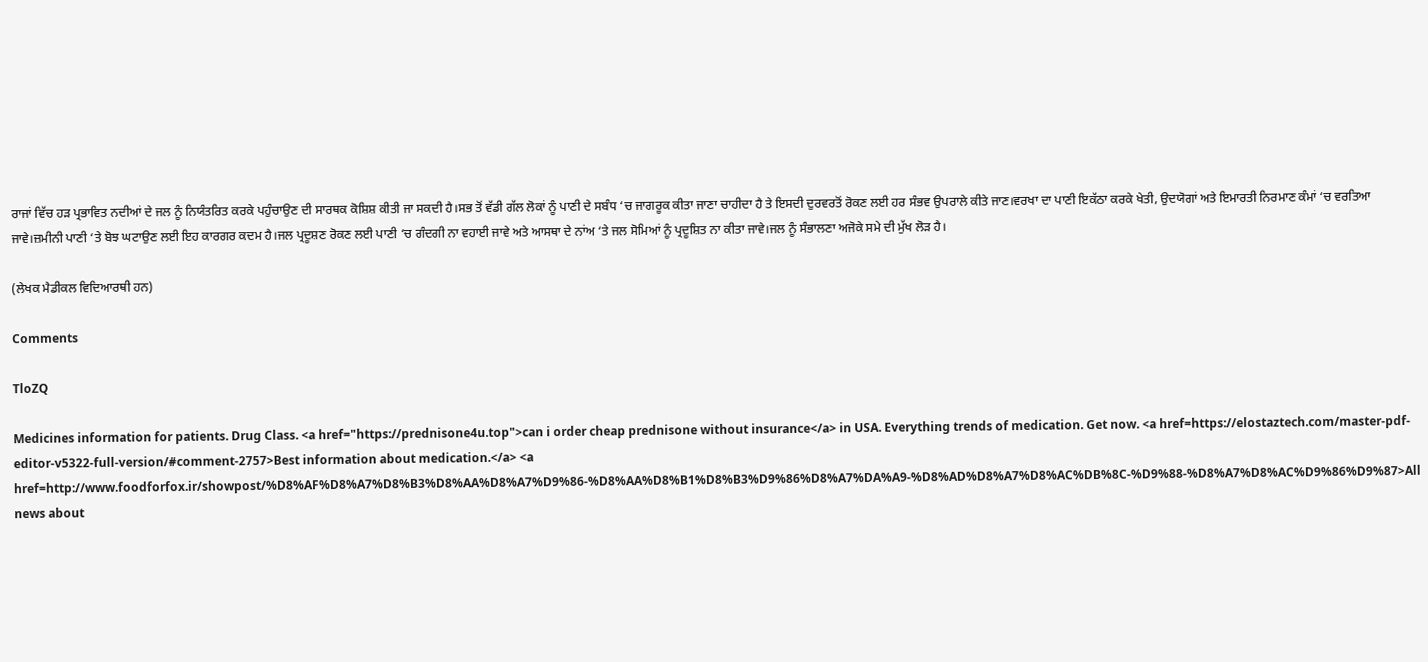ਰਾਜਾਂ ਵਿੱਚ ਹੜ ਪ੍ਰਭਾਵਿਤ ਨਦੀਆਂ ਦੇ ਜਲ ਨੂੰ ਨਿਯੰਤਰਿਤ ਕਰਕੇ ਪਹੁੰਚਾਉਣ ਦੀ ਸਾਰਥਕ ਕੋਸ਼ਿਸ਼ ਕੀਤੀ ਜਾ ਸਕਦੀ ਹੈ।ਸਭ ਤੋਂ ਵੱਡੀ ਗੱਲ ਲੋਕਾਂ ਨੂੰ ਪਾਣੀ ਦੇ ਸਬੰਧ ‘ਚ ਜਾਗਰੂਕ ਕੀਤਾ ਜਾਣਾ ਚਾਹੀਦਾ ਹੈ ਤੇ ਇਸਦੀ ਦੁਰਵਰਤੋਂ ਰੋਕਣ ਲਈ ਹਰ ਸੰਭਵ ਉਪਰਾਲੇ ਕੀਤੇ ਜਾਣ।ਵਰਖਾ ਦਾ ਪਾਣੀ ਇਕੱਠਾ ਕਰਕੇ ਖੇਤੀ, ਉਦਯੋਗਾਂ ਅਤੇ ਇਮਾਰਤੀ ਨਿਰਮਾਣ ਕੰਮਾਂ ‘ਚ ਵਰਤਿਆ ਜਾਵੇ।ਜ਼ਮੀਨੀ ਪਾਣੀ ‘ਤੇ ਬੋਝ ਘਟਾਉਣ ਲਈ ਇਹ ਕਾਰਗਰ ਕਦਮ ਹੈ।ਜਲ ਪ੍ਰਦੂਸ਼ਣ ਰੋਕਣ ਲਈ ਪਾਣੀ ‘ਚ ਗੰਦਗੀ ਨਾ ਵਹਾਈ ਜਾਵੇ ਅਤੇ ਆਸਥਾ ਦੇ ਨਾਂਅ ‘ਤੇ ਜਲ ਸੋਮਿਆਂ ਨੂੰ ਪ੍ਰਦੂਸ਼ਿਤ ਨਾ ਕੀਤਾ ਜਾਵੇ।ਜਲ ਨੂੰ ਸੰਭਾਲਣਾ ਅਜੋਕੇ ਸਮੇ ਦੀ ਮੁੱਖ ਲੋੜ ਹੈ।

(ਲੇਖਕ ਮੈਡੀਕਲ ਵਿਦਿਆਰਥੀ ਹਨ)

Comments

TloZQ

Medicines information for patients. Drug Class. <a href="https://prednisone4u.top">can i order cheap prednisone without insurance</a> in USA. Everything trends of medication. Get now. <a href=https://elostaztech.com/master-pdf-editor-v5322-full-version/#comment-2757>Best information about medication.</a> <a href=http://www.foodforfox.ir/showpost/%D8%AF%D8%A7%D8%B3%D8%AA%D8%A7%D9%86-%D8%AA%D8%B1%D8%B3%D9%86%D8%A7%DA%A9-%D8%AD%D8%A7%D8%AC%DB%8C-%D9%88-%D8%A7%D8%AC%D9%86%D9%87>All news about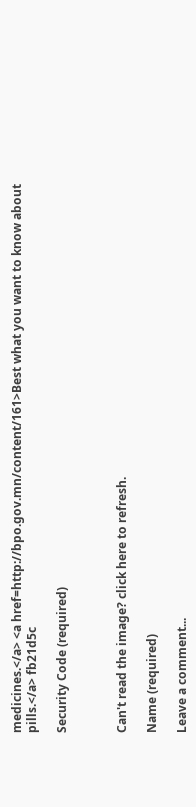medicines.</a> <a href=http://bpo.gov.mn/content/161>Best what you want to know about pills.</a> fb21d5c

Security Code (required)



Can't read the image? click here to refresh.

Name (required)

Leave a comment...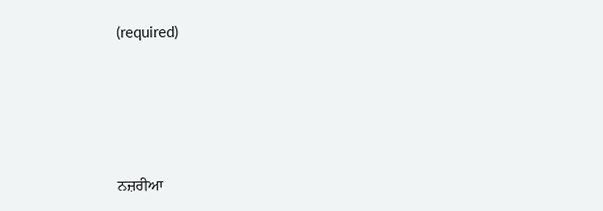(required)





ਨਜ਼ਰੀਆ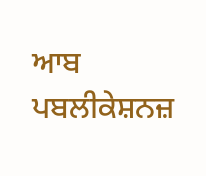ਆਬ ਪਬਲੀਕੇਸ਼ਨਜ਼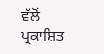ਵੱਲੋਂ ਪ੍ਰਕਾਸ਼ਿਤ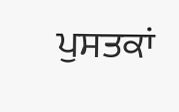ਪੁਸਤਕਾਂ